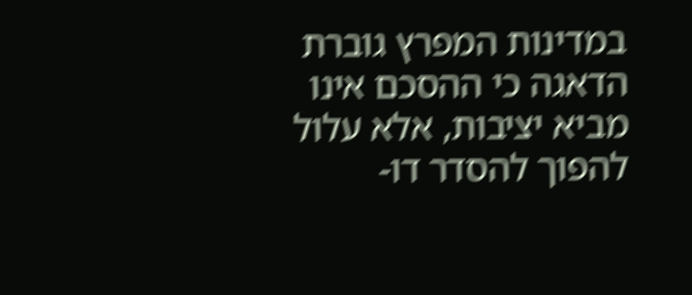במדינות המפרץ גוברת הדאגה כי ההסכם אינו מביא יציבות, אלא עלול להפוך להסדר דו-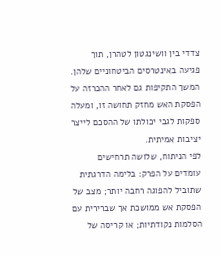צדדי בין וושינגטון לטהרן, תוך פגיעה באינטרסים הביטחוניים שלהן. המשך התקיפות גם לאחר ההכרזה על הפסקת האש מחזק תחושה זו, ומעלה ספקות לגבי יכולתו של ההסכם לייצר יציבות אמיתית.
לפי הניתוח, שלושה תרחישים עומדים על הפרק: בלימה הדרגתית שתוביל להפוגה רחבה יותר; מצב של הפסקת אש ממושכת אך שברירית עם הסלמות נקודתיות; או קריסה של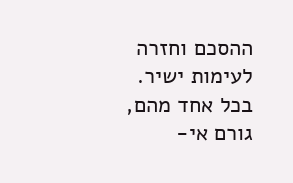ההסכם וחזרה לעימות ישיר. בכל אחד מהם, גורם אי-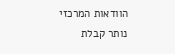הוודאות המרכזי נותר קבלת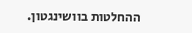ההחלטות בוושינגטון.